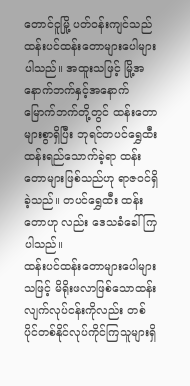တောင်ငူမြို့ ပတ်ဝန်းကျင်သည် ထန်းပင်ထန်းတောများပေါများပါသည်။ အထူးသဖြင့် မြို့အနောက်ဘက်နှင့်အနောက်မြောက်ဘက်တို့တွင် ထန်းတောများစွာရှိပြီး ဘုရင်တပင်ရွှေထီး ထန်းရည်သောက်ခဲ့ရာ ထန်းတောများဖြစ်သည်ဟု ရာဇဝင်ရှိခဲ့သည်။ တပင်ရွှေထီး ထန်းတောဟု လည်း ဒေသခံခေါ်ကြပါသည်။
ထန်းပင်ထန်းတောများပေါများသဖြင့် မိရိုးဖလာဖြစ်သောထန်းလျက်လုပ်ငန်းကိုလည်း တစ်ပိုင်တစ်နိုင်လုပ်ကိုင်ကြသူများရှိ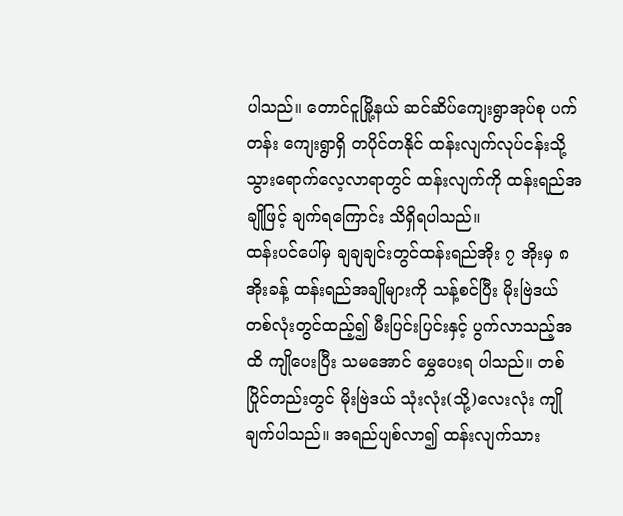ပါသည်။ တောင်ငူမြို့နယ် ဆင်ဆိပ်ကျေးရွာအုပ်စု ပက်တန်း ကျေးရွာရှိ တပိုင်တနိုင် ထန်းလျက်လုပ်ငန်းသို့ သွားရောက်လေ့လာရာတွင် ထန်းလျက်ကို ထန်းရည်အချိုဖြင့် ချက်ရကြောင်း သိရှိရပါသည်။
ထန်းပင်ပေါ်မှ ချချချင်းတွင်ထန်းရည်အိုး ၇ အိုးမှ ၈ အိုးခန့် ထန်းရည်အချိုများကို သန့်စင်ပြီး မိုးဗြဲဒယ် တစ်လုံးတွင်ထည့်၍ မီးပြင်းပြင်းနှင့် ပွက်လာသည့်အထိ ကျိုပေးပြီး သမအောင် မွှေပေးရ ပါသည်။ တစ်ပြိုင်တည်းတွင် မိုးဗြဲဒယ် သုံးလုံး(သို့)လေးလုံး ကျိုချက်ပါသည်။ အရည်ပျစ်လာ၍ ထန်းလျက်သား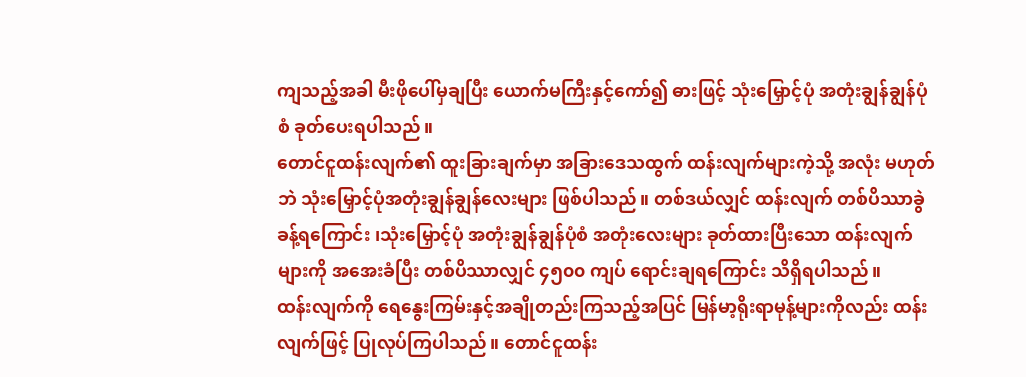ကျသည့်အခါ မီးဖိုပေါ်မှချပြီး ယောက်မကြီးနှင့်ကော်၍ ဓားဖြင့် သုံးမြှောင့်ပုံ အတုံးချွန်ချွန်ပုံစံ ခုတ်ပေးရပါသည်။
တောင်ငူထန်းလျက်၏ ထူးခြားချက်မှာ အခြားဒေသထွက် ထန်းလျက်များကဲ့သို့ အလုံး မဟုတ်ဘဲ သုံးမြှောင့်ပုံအတုံးချွန်ချွန်လေးများ ဖြစ်ပါသည်။ တစ်ဒယ်လျှင် ထန်းလျက် တစ်ပိဿာခွဲ ခန့်ရကြောင်း ၊သုံးမြှောင့်ပုံ အတုံးချွန်ချွန်ပုံစံ အတုံးလေးများ ခုတ်ထားပြီးသော ထန်းလျက်များကို အအေးခံပြီး တစ်ပိဿာလျှင် ၄၅၀၀ ကျပ် ရောင်းချရကြောင်း သိရှိရပါသည်။
ထန်းလျက်ကို ရေနွေးကြမ်းနှင့်အချိုတည်းကြသည့်အပြင် မြန်မာ့ရိုးရာမုန့်များကိုလည်း ထန်းလျက်ဖြင့် ပြုလုပ်ကြပါသည်။ တောင်ငူထန်း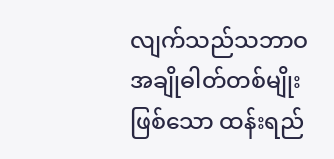လျက်သည်သဘာဝအချိုဓါတ်တစ်မျိုးဖြစ်သော ထန်းရည်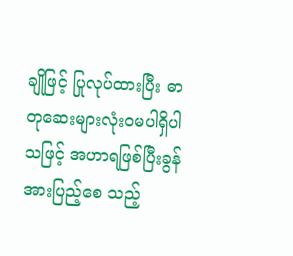ချိုဖြင့် ပြုလုပ်ထားပြီး ဓာတုဆေးများလုံးဝမပါရှိပါသဖြင့် အဟာရဖြစ်ပြီးခွန်အားပြည့်စေ သည့်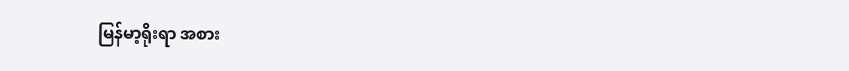မြန်မာ့ရိုးရာ အစား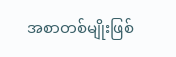အစာတစ်မျိုးဖြစ်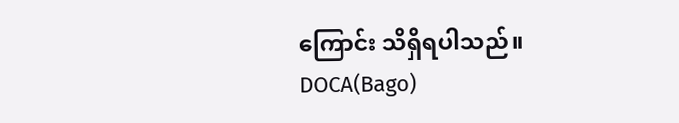ကြောင်း သိရှိရပါသည်။
DOCA(Bago)